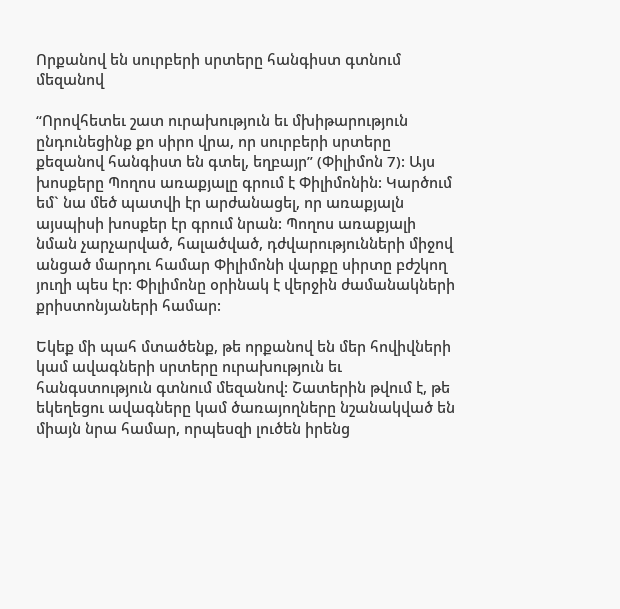Որքանով են սուրբերի սրտերը հանգիստ գտնում մեզանով

“Որովհետեւ շատ ուրախություն եւ մխիթարություն ընդունեցինք քո սիրո վրա, որ սուրբերի սրտերը քեզանով հանգիստ են գտել, եղբայր” (Փիլիմոն 7): Այս խոսքերը Պողոս առաքյալը գրում է Փիլիմոնին: Կարծում եմ` նա մեծ պատվի էր արժանացել, որ առաքյալն այսպիսի խոսքեր էր գրում նրան: Պողոս առաքյալի նման չարչարված, հալածված, դժվարությունների միջով անցած մարդու համար Փիլիմոնի վարքը սիրտը բժշկող յուղի պես էր: Փիլիմոնը օրինակ է վերջին ժամանակների քրիստոնյաների համար:

Եկեք մի պահ մտածենք, թե որքանով են մեր հովիվների կամ ավագների սրտերը ուրախություն եւ հանգստություն գտնում մեզանով: Շատերին թվում է, թե եկեղեցու ավագները կամ ծառայողները նշանակված են միայն նրա համար, որպեսզի լուծեն իրենց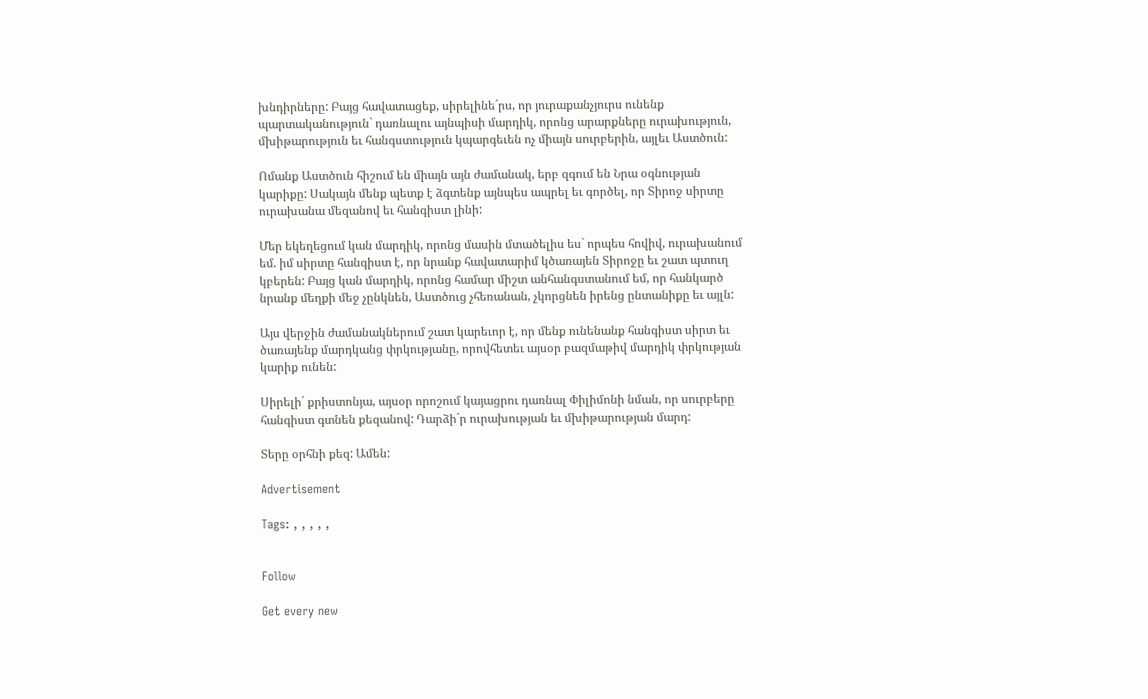խնդիրները: Բայց հավատացեք, սիրելինե´րս, որ յուրաքանչյուրս ունենք պարտականություն` դառնալու այնպիսի մարդիկ, որոնց արարքները ուրախություն, մխիթարություն եւ հանգստություն կպարգեւեն ոչ միայն սուրբերին, այլեւ Աստծուն:

Ոմանք Աստծուն հիշում են միայն այն ժամանակ, երբ զգում են Նրա օգնության կարիքը: Սակայն մենք պետք է ձգտենք այնպես ապրել եւ գործել, որ Տիրոջ սիրտը ուրախանա մեզանով եւ հանգիստ լինի:

Մեր եկեղեցում կան մարդիկ, որոնց մասին մտածելիս ես` որպես հովիվ, ուրախանում եմ. իմ սիրտը հանգիստ է, որ նրանք հավատարիմ կծառայեն Տիրոջը եւ շատ պտուղ կբերեն: Բայց կան մարդիկ, որոնց համար միշտ անհանգստանում եմ, որ հանկարծ նրանք մեղքի մեջ չընկնեն, Աստծուց չհեռանան, չկորցնեն իրենց ընտանիքը եւ այլն:

Այս վերջին ժամանակներում շատ կարեւոր է, որ մենք ունենանք հանգիստ սիրտ եւ ծառայենք մարդկանց փրկությանը, որովհետեւ այսօր բազմաթիվ մարդիկ փրկության կարիք ունեն:

Սիրելի´ քրիստոնյա, այսօր որոշում կայացրու դառնալ Փիլիմոնի նման, որ սուրբերը հանգիստ գտնեն քեզանով: Դարձի´ր ուրախության եւ մխիթարության մարդ:

Տերը օրհնի քեզ: Ամեն:

Advertisement

Tags: , , , , ,


Follow

Get every new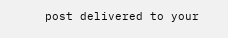post delivered to your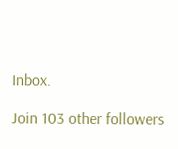Inbox.

Join 103 other followers